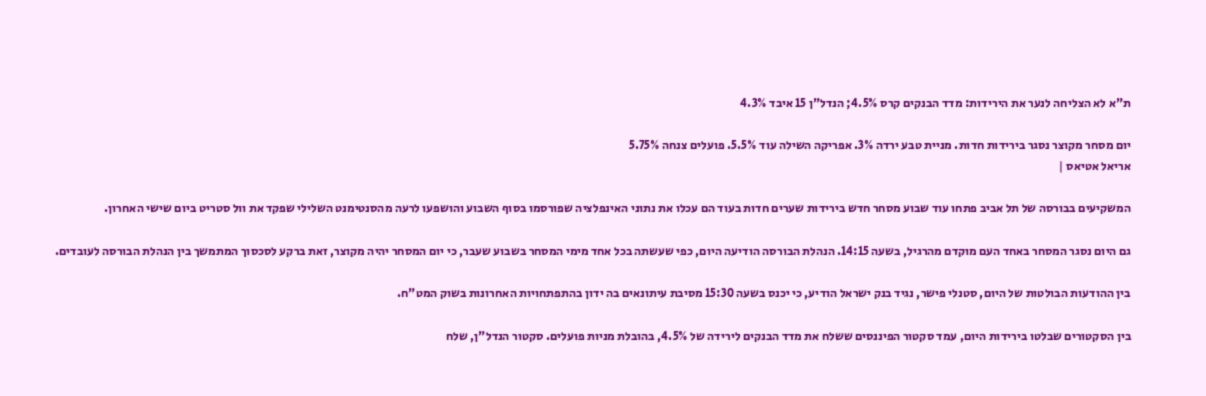ת"א לא הצליחה לנער את הירידות: מדד הבנקים קרס 4.5%; הנדל"ן 15 איבד 4.3%

יום מסחר מקוצר נסגר בירידות חדות. מניית טבע ירדה 3%. אפריקה השילה עוד 5.5%. פועלים צנחה 5.75%
אריאל אטיאס |

המשקיעים בבורסה של תל אביב פתחו עוד שבוע מסחר חדש בירידות שערים חדות בעוד הם עכלו את נתוני האינפלציה שפורסמו בסוף השבוע והושפעו לרעה מהסנטימנט השלילי שפקד את וול סטריט ביום שישי האחרון.

גם היום נסגר המסחר באחד העם מוקדם מהרגיל, בשעה 14:15. הנהלת הבורסה הודיעה היום, כפי שעשתה בכל אחד מימי המסחר בשבוע שעבר, כי יום המסחר יהיה מקוצר, זאת ברקע לסכסוך המתמשך בין הנהלת הבורסה לעובדים.

בין ההודעות הבולטות של היום, סטנלי פישר, נגיד בנק ישראל הודיע, כי יכנס בשעה 15:30 מסיבת עיתונאים בה ידון בהתפתחויות האחרונות בשוק המט"ח.

בין הסקטורים שבלטו בירידות היום, עמד סקטור הפיננסים ששלח את מדד הבנקים לירידה של 4.5%, בהובלת מניות פועלים. סקטור הנדל"ן, שלח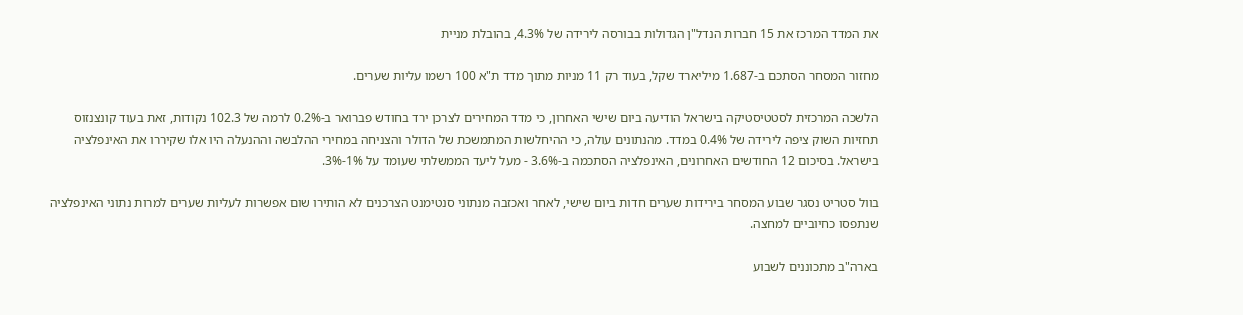את המדד המרכז את 15 חברות הנדל"ן הגדולות בבורסה לירידה של 4.3%, בהובלת מניית

מחזור המסחר הסתכם ב-1.687 מיליארד שקל, בעוד רק 11 מניות מתוך מדד ת"א 100 רשמו עליות שערים.

הלשכה המרכזית לסטטיסטיקה בישראל הודיעה ביום שישי האחרון, כי מדד המחירים לצרכן ירד בחודש פברואר ב-0.2% לרמה של 102.3 נקודות, זאת בעוד קונצנזוס תחזיות השוק ציפה לירידה של 0.4% במדד. מהנתונים עולה, כי ההיחלשות המתמשכת של הדולר והצניחה במחירי ההלבשה וההנעלה היו אלו שקיררו את האינפלציה בישראל. בסיכום 12 החודשים האחרונים, האינפלציה הסתכמה ב-3.6% - מעל ליעד הממשלתי שעומד על 1%-3%.

בוול סטריט נסגר שבוע המסחר בירידות שערים חדות ביום שישי, לאחר ואכזבה מנתוני סנטימנט הצרכנים לא הותירו שום אפשרות לעליות שערים למרות נתוני האינפלציה שנתפסו כחיוביים למחצה.

בארה"ב מתכוננים לשבוע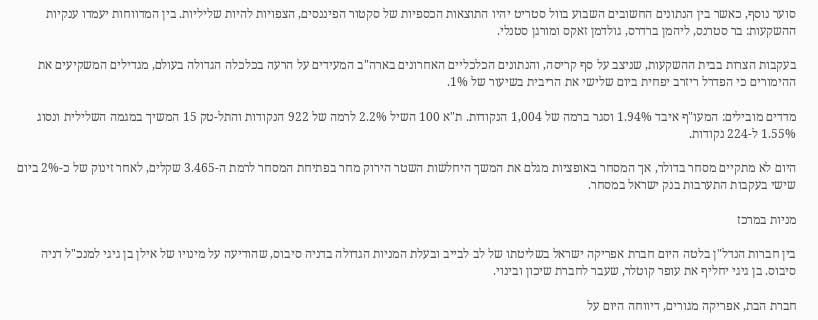סוער נוסף, כאשר בין הנתונים החשובים השבוע בוול סטריט יהיו התוצאות הכספיות של סקטור הפיננסים, הצפויות להיות שליליות. בין המדווחות יעמדו ענקיות ההשקעות: בר סטרנס, ליהמן ברדרס, גולדמן זאקס ומורגן סטנלי.

בעקבות הצרות בבית ההשקעות, שניצב על סף קריסה, והנתונים הכלכליים האחרונים בארה"ב המעידים על הרעה בכלכלה הגדולה בעולם, מגדילים המשקיעים את ההימורים כי הפדרל ריזרב יפחית ביום שלישי את הריבית בשיעור של 1%.

מדדים מובילים: המעו"ף איבד 1.94% וסגר ברמה של 1,004 הנקודות. ת"א 100 השיל 2.2% לרמה של 922 הנקודות והתל-טק 15 המשיך במגמה השלילית ונסוג 1.55% ל-224 נקודות.

היום לא מתקיים מסחר בדולר, אך המסחר באופציות מגלם את המשך היחלשות השטר הירוק מחר בפתיחת המסחר לרמת ה-3.465 שקלים, לאחר זינוק של כ-2% ביום שישי בעקבות התערבות בנק ישראל במסחר.

מניות במרכז

בין חברות הנדל"ן בלטה היום חברת אפריקה ישראל בשליטתו של לב לבייב ובעלת המניות הגדולה בדניה סיבוס, שהודיעה על מינויו של אילן בן גיגי למנכ"ל דניה סיבוס. בן גיגי יחליף את עופר קוטלר, שעבר לחברת שיכון ובינוי.

חברת הבת, אפריקה מגורים, דיווחה היום על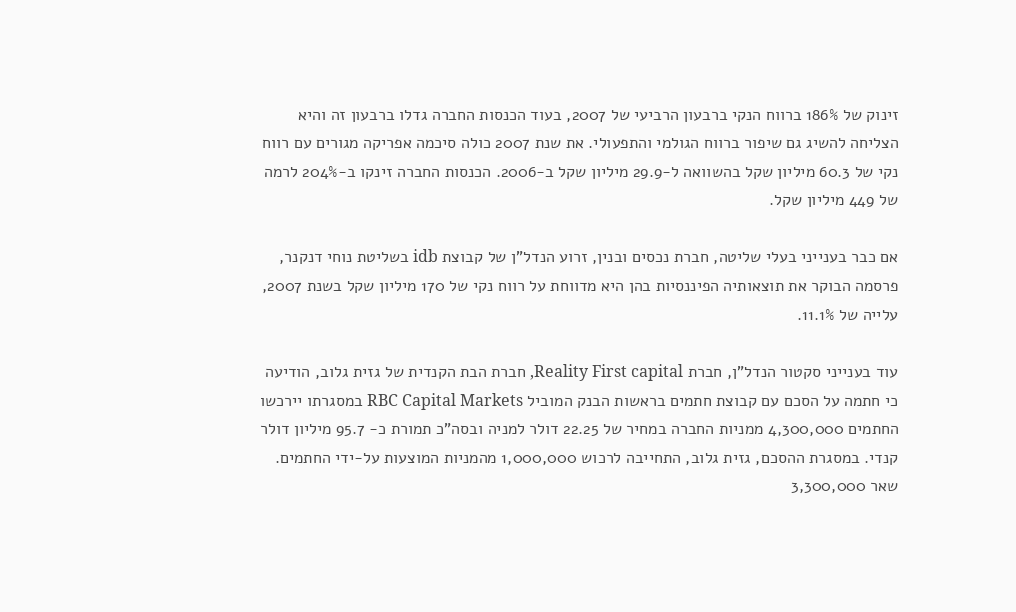זינוק של 186% ברווח הנקי ברבעון הרביעי של 2007, בעוד הכנסות החברה גדלו ברבעון זה והיא הצליחה להשיג גם שיפור ברווח הגולמי והתפעולי. את שנת 2007 כולה סיכמה אפריקה מגורים עם רווח נקי של 60.3 מיליון שקל בהשוואה ל-29.9 מיליון שקל ב-2006. הכנסות החברה זינקו ב-204% לרמה של 449 מיליון שקל.

אם כבר בענייני בעלי שליטה, חברת נכסים ובנין, זרוע הנדל"ן של קבוצת idb בשליטת נוחי דנקנר, פרסמה הבוקר את תוצאותיה הפיננסיות בהן היא מדווחת על רווח נקי של 170 מיליון שקל בשנת 2007, עלייה של 11.1%.

עוד בענייני סקטור הנדל"ן, חברת Reality First capital, חברת הבת הקנדית של גזית גלוב, הודיעה כי חתמה על הסכם עם קבוצת חתמים בראשות הבנק המוביל RBC Capital Markets במסגרתו יירכשו החתמים 4,300,000 ממניות החברה במחיר של 22.25 דולר למניה ובסה"כ תמורת כ- 95.7 מיליון דולר קנדי. במסגרת ההסכם, גזית גלוב, התחייבה לרכוש 1,000,000 מהמניות המוצעות על-ידי החתמים. שאר 3,300,000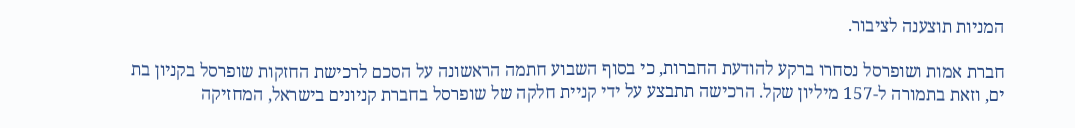המניות תוצענה לציבור.

חברת אמות ושופרסל נסחרו ברקע להודעת החברות, כי בסוף השבוע חתמה הראשונה על הסכם לרכישת החזקות שופרסל בקניון בת ים, וזאת בתמורה ל-157 מיליון שקל. הרכישה תתבצע על ידי קניית חלקה של שופרסל בחברת קניונים בישראל, המחזיקה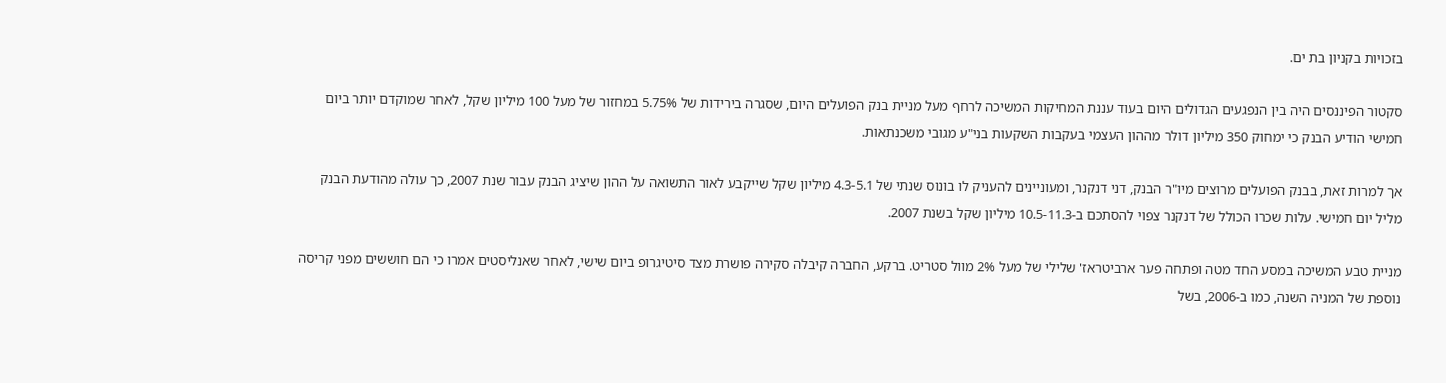בזכויות בקניון בת ים.

סקטור הפיננסים היה בין הנפגעים הגדולים היום בעוד עננת המחיקות המשיכה לרחף מעל מניית בנק הפועלים היום, שסגרה בירידות של 5.75% במחזור של מעל 100 מיליון שקל, לאחר שמוקדם יותר ביום חמישי הודיע הבנק כי ימחוק 350 מיליון דולר מההון העצמי בעקבות השקעות בני"ע מגובי משכנתאות.

אך למרות זאת, בבנק הפועלים מרוצים מיו"ר הבנק, דני דנקנר, ומעוניינים להעניק לו בונוס שנתי של 4.3-5.1 מיליון שקל שייקבע לאור התשואה על ההון שיציג הבנק עבור שנת 2007, כך עולה מהודעת הבנק מליל יום חמישי. עלות שכרו הכולל של דנקנר צפוי להסתכם ב-10.5-11.3 מיליון שקל בשנת 2007.

מניית טבע המשיכה במסע החד מטה ופתחה פער ארביטראז' שלילי של מעל 2% מוול סטריט. ברקע, החברה קיבלה סקירה פושרת מצד סיטיגרופ ביום שישי, לאחר שאנליסטים אמרו כי הם חוששים מפני קריסה נוספת של המניה השנה, כמו ב-2006, בשל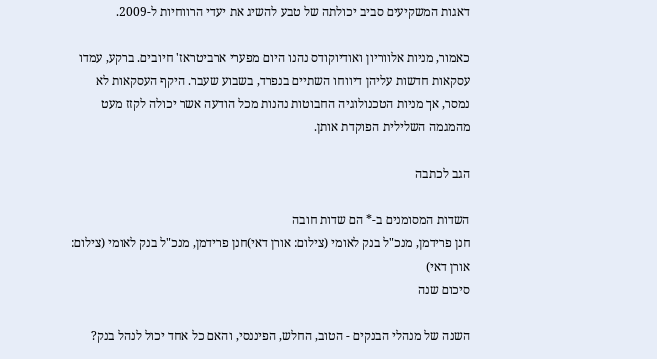דאגות המשקיעים סביב יכולתה של טבע להשיג את יעדי הרווחיות ל-2009.

כאמור, מניות אלווריון ואודיוקודס נהנו היום מפערי ארביטראז' חיובים. ברקע, עמדו עסקאות חדשות עליהן דיווחו השתיים בנפרד, בשבוע שעבר. היקף העסקאות לא נמסר, אך מניות הטכנולוגיה החבוטות נהנות מכל הודעה אשר יכולה לקזז מעט מהמגמה השלילית הפוקדת אותן.

הגב לכתבה

השדות המסומנים ב-* הם שדות חובה
חנן פרידמן, מנכ"ל בנק לאומי (צילום: אורן דאי)חנן פרידמן, מנכ"ל בנק לאומי (צילום: אורן דאי)
סיכום שנה

השנה של מנהלי הבנקים - הטוב, החלש, הפיננסי, והאם כל אחד יכול לנהל בנק?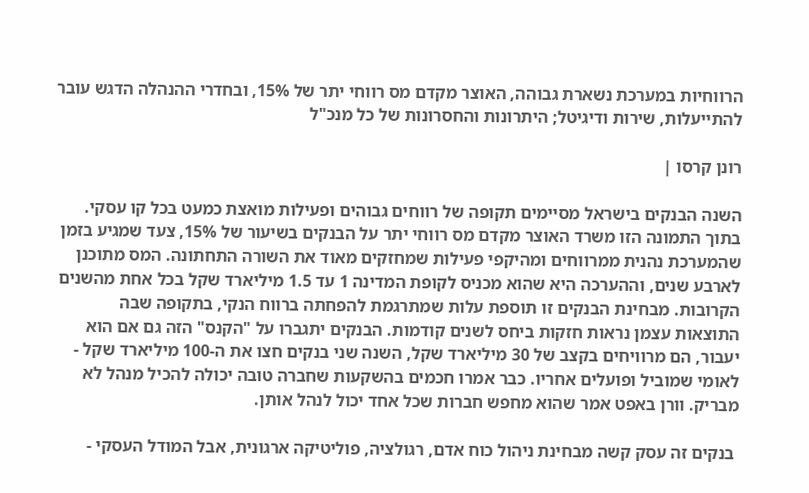הרווחיות במערכת נשארת גבוהה, האוצר מקדם מס רווחי יתר של 15%, ובחדרי ההנהלה הדגש עובר להתייעלות, שירות ודיגיטל; היתרונות והחסרונות של כל מנכ"ל

רונן קרסו |

השנה הבנקים בישראל מסיימים תקופה של רווחים גבוהים ופעילות מואצת כמעט בכל קו עסקי. בתוך התמונה הזו משרד האוצר מקדם מס רווחי יתר על הבנקים בשיעור של 15%, צעד שמגיע בזמן שהמערכת נהנית ממרווחים ומהיקפי פעילות שמחזקים מאוד את השורה התחתונה. המס מתוכנן לארבע שנים, וההערכה היא שהוא מכניס לקופת המדינה 1 עד 1.5 מיליארד שקל בכל אחת מהשנים הקרובות. מבחינת הבנקים זו תוספת עלות שמתרגמת להפחתה ברווח הנקי, בתקופה שבה התוצאות עצמן נראות חזקות ביחס לשנים קודמות. הבנקים יתגברו על "הקנס" הזה גם אם הוא יעבור, הם מרוויחים בקצב של 30 מיליארד שקל, השנה שני בנקים חצו את ה-100 מיליארד שקל - לאומי שמוביל ופועלים אחריו. כבר אמרו חכמים בהשקעות שחברה טובה יכולה להכיל מנהל לא מבריק. וורן באפט אמר שהוא מחפש חברות שכל אחד יכול לנהל אותן.

 בנקים זה עסק קשה מבחינת ניהול כוח אדם, רגולציה, פוליטיקה ארגונית, אבל המודל העסקי -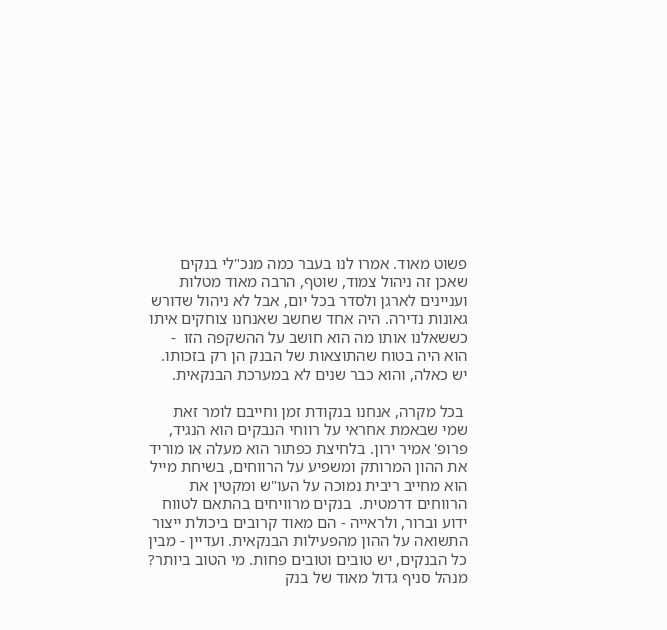פשוט מאוד. אמרו לנו בעבר כמה מנכ"לי בנקים שאכן זה ניהול צמוד, שוטף, הרבה מאוד מטלות ועניינים לארגן ולסדר בכל יום, אבל לא ניהול שדורש גאונות נדירה. היה אחד שחשב שאנחנו צוחקים איתו כששאלנו אותו מה הוא חושב על ההשקפה הזו  - הוא היה בטוח שהתוצאות של הבנק הן רק בזכותו. יש כאלה, והוא כבר שנים לא במערכת הבנקאית.

 בכל מקרה, אנחנו בנקודת זמן וחייבם לומר זאת שמי שבאמת אחראי על רווחי הנבקים הוא הנגיד, פרופ' אמיר ירון. בלחיצת כפתור הוא מעלה או מוריד את ההון המרותק ומשפיע על הרווחים, בשיחת מייל הוא מחייב ריבית נמוכה על העו"ש ומקטין את הרווחים דרמטית.  בנקים מרוויחים בהתאם לטווח ידוע וברור, ולראייה - הם מאוד קרובים ביכולת ייצור התשואה על ההון מהפעילות הבנקאית. ועדיין - מבין כל הבנקים, יש טובים וטובים פחות. מי הטוב ביותר? מנהל סניף גדול מאוד של בנק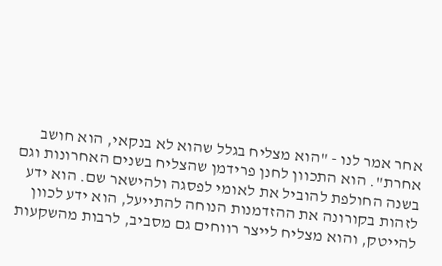אחר אמר לנו - "הוא מצליח בגלל שהוא לא בנקאי, הוא חושב אחרת". הוא התכוון לחנן פרידמן שהצליח בשנים האחרונות וגם בשנה החולפת להוביל את לאומי לפסגה ולהישאר שם. הוא ידע לזהות בקורונה את ההזדמנות הנוחה להתייעל, הוא ידע לכוון להייטק, והוא מצליח לייצר רווחים גם מסביב, לרבות מהשקעות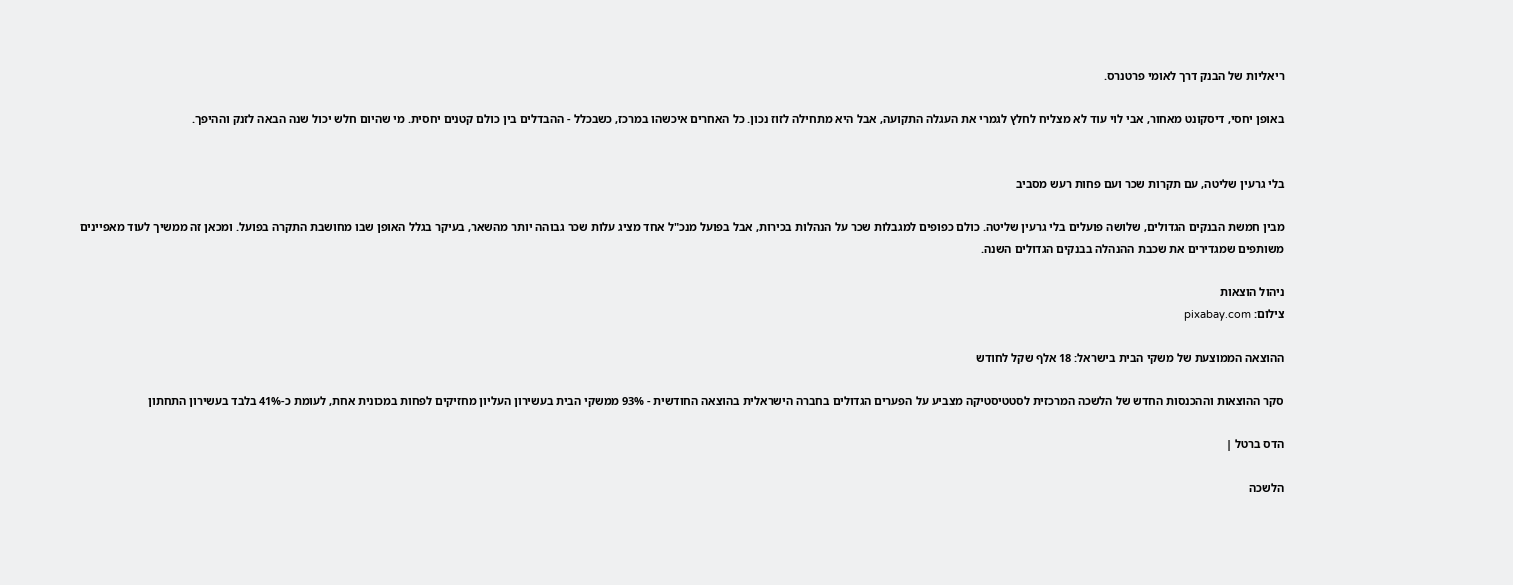ריאליות של הבנק דרך לאומי פרטנרס.

באופן יחסי, דיסקונט מאחור, אבי לוי עוד לא מצליח לחלץ לגמרי את העגלה התקועה, אבל היא מתחילה לזוז נכון. כל האחרים איכשהו במרכז, כשבכלל - ההבדלים בין כולם קטנים יחסית. מי שהיום חלש יכול שנה הבאה לזנק וההיפך.


בלי גרעין שליטה, עם תקרות שכר ועם פחות רעש מסביב

מבין חמשת הבנקים הגדולים, שלושה פועלים בלי גרעין שליטה. כולם כפופים למגבלות שכר על הנהלות בכירות, אבל בפועל מנכ"ל אחד מציג עלות שכר גבוהה יותר מהשאר, בעיקר בגלל האופן שבו מחושבת התקרה בפועל. ומכאן זה ממשיך לעוד מאפיינים משותפים שמגדירים את שכבת ההנהלה בבנקים הגדולים השנה.

ניהול הוצאות
צילום: pixabay.com

ההוצאה הממוצעת של משקי הבית בישראל: 18 אלף שקל לחודש

סקר ההוצאות וההכנסות החדש של הלשכה המרכזית לסטטיסטיקה מצביע על הפערים הגדולים בחברה הישראלית בהוצאה החודשית - 93% ממשקי הבית בעשירון העליון מחזיקים לפחות במכונית אחת, לעומת כ-41% בלבד בעשירון התחתון

הדס ברטל |

הלשכה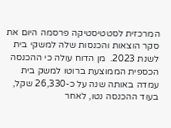המרכזית לסטטיסטיקה פרסמה היום את סקר הוצאות והכנסות שלה למשקי בית לשנת 2023.  מן הדוח עולה כי ההכנסה הכספית הממוצעת ברוטו למשק בית עמדה באותה שנה על כ-26,330 שקל, בעוד ההכנסה נטו, לאחר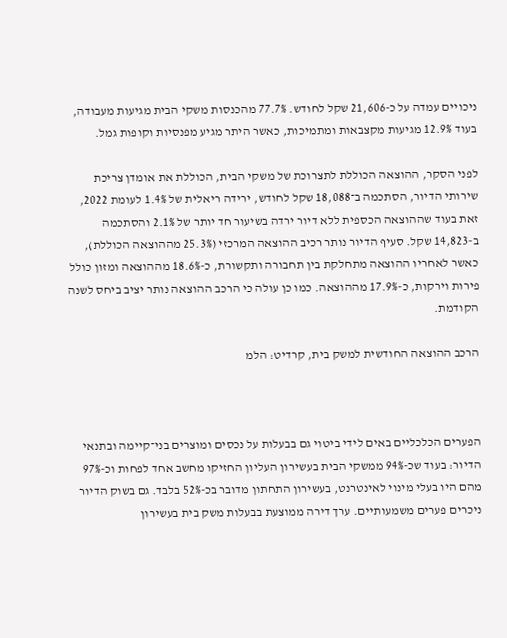ניכויים עמדה על כ-21,606 שקל לחודש. 77.7% מהכנסות משקי הבית מגיעות מעבודה, בעוד 12.9% מגיעות מקצבאות ומתמיכות, כאשר היתר מגיע מפנסיות וקופות גמל.

לפני הסקר, ההוצאה הכוללת לתצרוכת של משקי הבית, הכוללת את אומדן צריכת שירותי הדיור, הסתכמה ב־18,088 שקל לחודש, ירידה ריאלית של 1.4% לעומת 2022, זאת בעוד שההוצאה הכספית ללא דיור ירדה בשיעור חד יותר של 2.1% והסתכמה ב-14,823 שקל. סעיף הדיור נותר רכיב ההוצאה המרכזי (25.3% מההוצאה הכוללת), כאשר לאחריו ההוצאה מתחלקת בין תחבורה ותקשורת, כ-18.6% מההוצאה ומזון כולל פירות וירקות, כ-17.9% מההוצאה. כמו כן עולה כי הרכב ההוצאה נותר יציב ביחס לשנה הקודמת.

הרכב ההוצאה החודשית למשק בית, קרדיט: הלמ



הפערים הכלכליים באים לידי ביטוי גם בבעלות על נכסים ומוצרים בני־קיימה ובתנאי הדיור: בעוד שכ-94% ממשקי הבית בעשירון העליון החזיקו מחשב אחד לפחות וכ-97% מהם היו בעלי מינוי לאינטרנט, בעשירון התחתון מדובר בכ-52% בלבד. גם בשוק הדיור ניכרים פערים משמעותיים. ערך דירה ממוצעת בבעלות משק בית בעשירון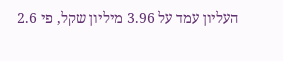העליון עמד על 3.96 מיליון שקל, פי 2.6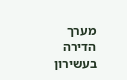מערך הדירה בעשירון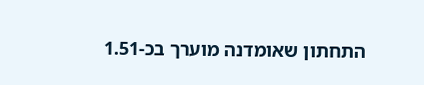התחתון שאומדנה מוערך בכ-1.51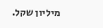מיליון שקל.